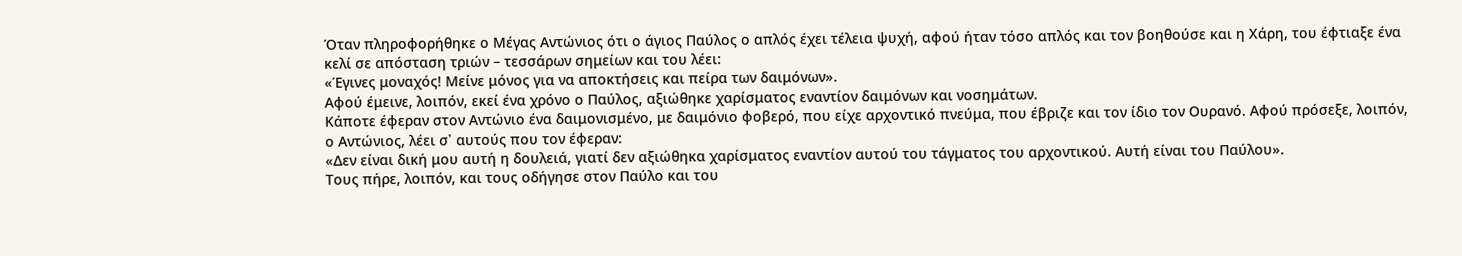Όταν πληροφορήθηκε ο Μέγας Αντώνιος ότι ο άγιος Παύλος ο απλός έχει τέλεια ψυχή, αφού ήταν τόσο απλός και τον βοηθούσε και η Χάρη, του έφτιαξε ένα κελί σε απόσταση τριών – τεσσάρων σημείων και του λέει:
«Έγινες μοναχός! Μείνε μόνος για να αποκτήσεις και πείρα των δαιμόνων».
Αφού έμεινε, λοιπόν, εκεί ένα χρόνο ο Παύλος, αξιώθηκε χαρίσματος εναντίον δαιμόνων και νοσημάτων.
Κάποτε έφεραν στον Αντώνιο ένα δαιμονισμένο, με δαιμόνιο φοβερό, που είχε αρχοντικό πνεύμα, που έβριζε και τον ίδιο τον Ουρανό. Αφού πρόσεξε, λοιπόν, ο Αντώνιος, λέει σ᾽ αυτούς που τον έφεραν:
«Δεν είναι δική μου αυτή η δουλειά, γιατί δεν αξιώθηκα χαρίσματος εναντίον αυτού του τάγματος του αρχοντικού. Αυτή είναι του Παύλου».
Τους πήρε, λοιπόν, και τους οδήγησε στον Παύλο και του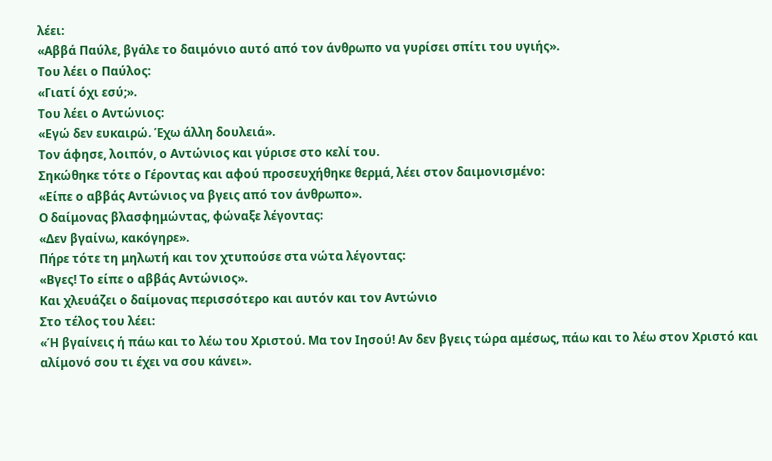λέει:
«Αββά Παύλε, βγάλε το δαιμόνιο αυτό από τον άνθρωπο να γυρίσει σπίτι του υγιής».
Του λέει ο Παύλος:
«Γιατί όχι εσύ;».
Του λέει ο Αντώνιος:
«Εγώ δεν ευκαιρώ. Έχω άλλη δουλειά».
Τον άφησε, λοιπόν, ο Αντώνιος και γύρισε στο κελί του.
Σηκώθηκε τότε ο Γέροντας και αφού προσευχήθηκε θερμά, λέει στον δαιμονισμένο:
«Είπε ο αββάς Αντώνιος να βγεις από τον άνθρωπο».
Ο δαίμονας βλασφημώντας, φώναξε λέγοντας:
«Δεν βγαίνω, κακόγηρε».
Πήρε τότε τη μηλωτή και τον χτυπούσε στα νώτα λέγοντας:
«Βγες! Το είπε ο αββάς Αντώνιος».
Και χλευάζει ο δαίμονας περισσότερο και αυτόν και τον Αντώνιο
Στο τέλος του λέει:
«Ή βγαίνεις ή πάω και το λέω του Χριστού. Μα τον Ιησού! Αν δεν βγεις τώρα αμέσως, πάω και το λέω στον Χριστό και αλίμονό σου τι έχει να σου κάνει».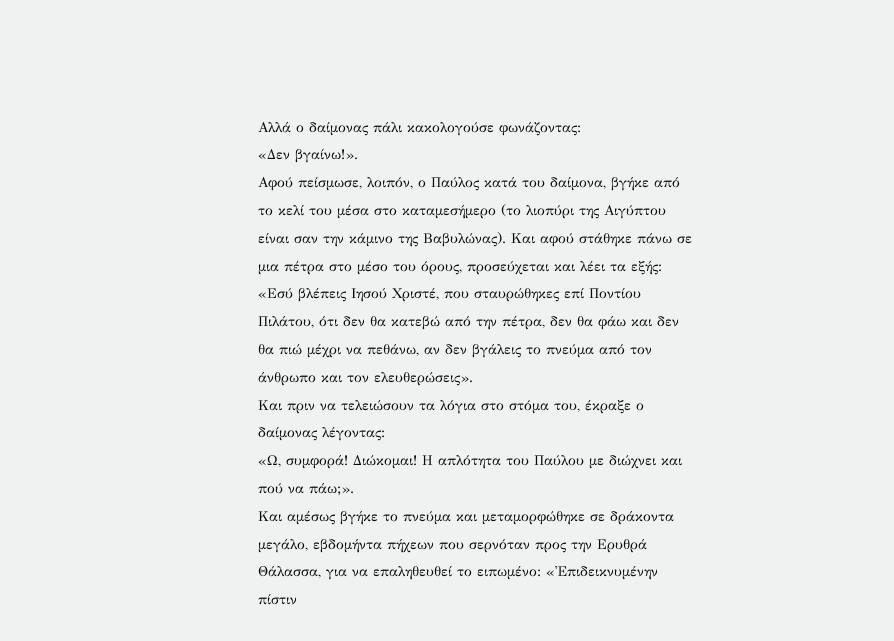Αλλά ο δαίμονας πάλι κακολογούσε φωνάζοντας:
«Δεν βγαίνω!».
Αφού πείσμωσε, λοιπόν, ο Παύλος κατά του δαίμονα, βγήκε από το κελί του μέσα στο καταμεσήμερο (το λιοπύρι της Αιγύπτου είναι σαν την κάμινο της Βαβυλώνας). Και αφού στάθηκε πάνω σε μια πέτρα στο μέσο του όρους, προσεύχεται και λέει τα εξής:
«Εσύ βλέπεις Ιησού Χριστέ, που σταυρώθηκες επί Ποντίου Πιλάτου, ότι δεν θα κατεβώ από την πέτρα, δεν θα φάω και δεν θα πιώ μέχρι να πεθάνω, αν δεν βγάλεις το πνεύμα από τον άνθρωπο και τον ελευθερώσεις».
Και πριν να τελειώσουν τα λόγια στο στόμα του, έκραξε ο δαίμονας λέγοντας:
«Ω, συμφορά! Διώκομαι! Η απλότητα του Παύλου με διώχνει και πού να πάω;».
Και αμέσως βγήκε το πνεύμα και μεταμορφώθηκε σε δράκοντα μεγάλο, εβδομήντα πήχεων που σερνόταν προς την Ερυθρά Θάλασσα, για να επαληθευθεί το ειπωμένο: «Ἐπιδεικνυμένην πίστιν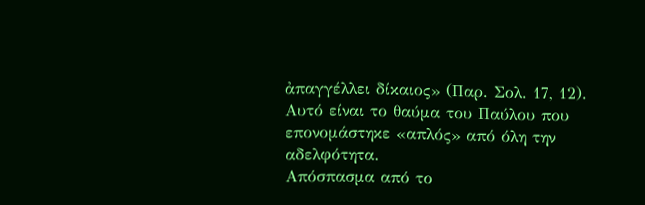ἀπαγγέλλει δίκαιος» (Παρ. Σολ. 17, 12).
Αυτό είναι το θαύμα του Παύλου που επονομάστηκε «απλός» από όλη την αδελφότητα.
Απόσπασμα από το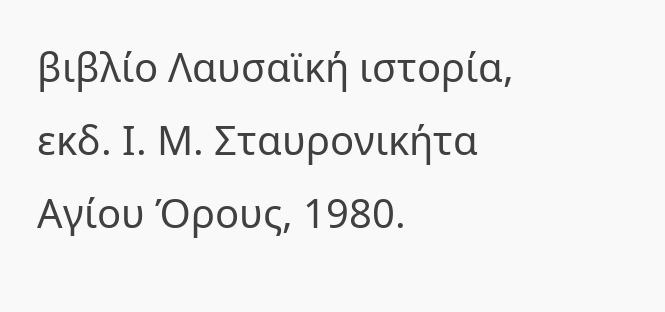βιβλίο Λαυσαϊκή ιστορία, εκδ. Ι. Μ. Σταυρονικήτα Αγίου Όρους, 1980.